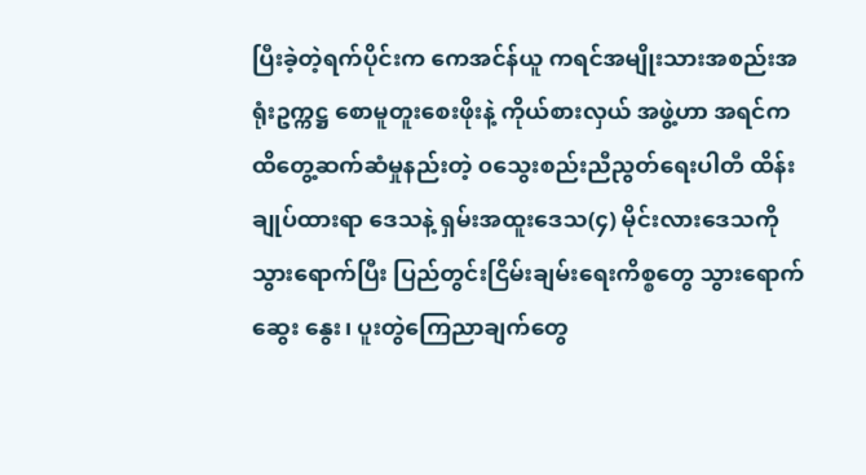ပြီးခဲ့တဲ့ရက်ပိုင်းက ကေအင်န်ယူ ကရင်အမျိုးသားအစည်းအရုံးဥက္ကဋ္ဌ စောမူတူးစေးဖိုးနဲ့ ကိုယ်စားလှယ် အဖွဲ့ဟာ အရင်က ထိတွေ့ဆက်ဆံမှုနည်းတဲ့ ၀သွေးစည်းညီညွတ်ရေးပါတီ ထိန်းချုပ်ထားရာ ဒေသနဲ့ ရှမ်းအထူးဒေသ(၄) မိုင်းလားဒေသကို သွားရောက်ပြီး ပြည်တွင်းငြိမ်းချမ်းရေးကိစ္စတွေ သွားရောက်ဆွေး နွေး၊ ပူးတွဲကြေညာချက်တွေ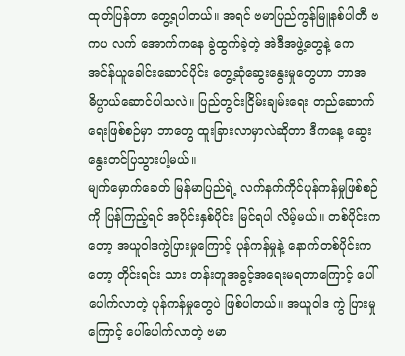ထုတ်ပြန်တာ တွေ့ရပါတယ်။ အရင် ဗမာပြည်ကွန်မြူနစ်ပါတီ ဗကပ လက် အောက်ကနေ ခွဲထွက်ခဲ့တဲ့ အဲဒီအဖွဲ့တွေနဲ့ ကေအင်န်ယူခေါင်းဆောင်ပိုင်း တွေ့ဆုံဆွေးနွေးမှုတွေဟာ ဘာအဓိပ္ပာယ်ဆောင်ပါသလဲ။ ပြည်တွင်းငြိမ်းချမ်းရေး တည်ဆောက်ရေးဖြစ်စဉ်မှာ ဘာတွေ ထူးခြားလာမှာလဲဆိုတာ ဒီကနေ့ ဆွေးနွေးတင်ပြသွားပါ့မယ်။
မျက်မှောက်ခေတ် မြန်မာပြည်ရဲ့ လက်နက်ကိုင်ပုန်ကန်မှုဖြစ်စဉ်ကို ပြန်ကြည့်ရင် အပိုင်းနှစ်ပိုင်း မြင်ရပါ လိမ့်မယ်။ တစ်ပိုင်းကတော့ အယူဝါဒကွဲပြားမှုကြောင့် ပုန်ကန်မှုနဲ့ နောက်တစ်ပိုင်းကတော့ တိုင်းရင်း သား တန်းတူအခွင့်အရေးမရတာကြောင့် ပေါ်ပေါက်လာတဲ့ ပုန်ကန်မှုတွေပဲ ဖြစ်ပါတယ်။ အယူဝါဒ ကွဲ ပြားမှုကြောင့် ပေါ်ပေါက်လာတဲ့ ဗမာ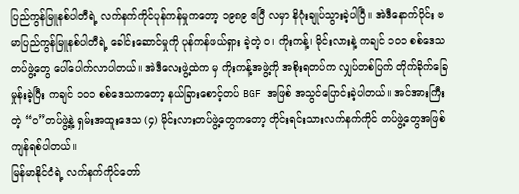ပြည်ကွန်မြူနစ်ပါတီရဲ့ လက်နက်ကိုင်ပုန်ကန်မှုကတော့ ၁၉၈၉ ဧပြီ လမှာ နိဂုံးချုပ်သွားခဲ့ပါပြီ။ အဲဒီနောက်ပိုင်း ဗမာပြည်ကွန်မြူနစ်ပါတီရဲ့ ခေါင်းဆောင်မှုကို ပုန်ကန်ဖယ်ရှား ခဲ့တဲ့ ၀၊ ကိုးကန့်၊ မိုင်းလားနဲ့ ကချင် ၁၀၁ စစ်ဒေသတပ်ဖွဲ့တွေ ပေါ်ပေါက်လာပါတယ်။ အဲဒီလေးဖွဲ့ထဲက မှ ကိုးကန့်အဖွဲ့ကို အစိုးရတပ်က လျှပ်တစ်ပြက် တိုက်ခိုက်ခြေမှုန်းခဲ့ပြီး ကချင် ၁၀၁ စစ်ဒေသကတော့ နယ်ခြားစောင့်တပ် BGF အဖြစ် အသွင်ပြောင်းခဲ့ပါတယ်။ အင်အားကြီးတဲ့ “၀”တပ်ဖွဲ့နဲ့ ရှမ်းအထူးဒေသ (၄) မိုင်းလားတပ်ဖွဲ့တွေကတော့ တိုင်းရင်းသားလက်နက်ကိုင် တပ်ဖွဲ့တွေအဖြစ် ကျန်ရစ်ပါတယ်။
မြန်မာနိုင်ငံရဲ့ လက်နက်ကိုင်တော်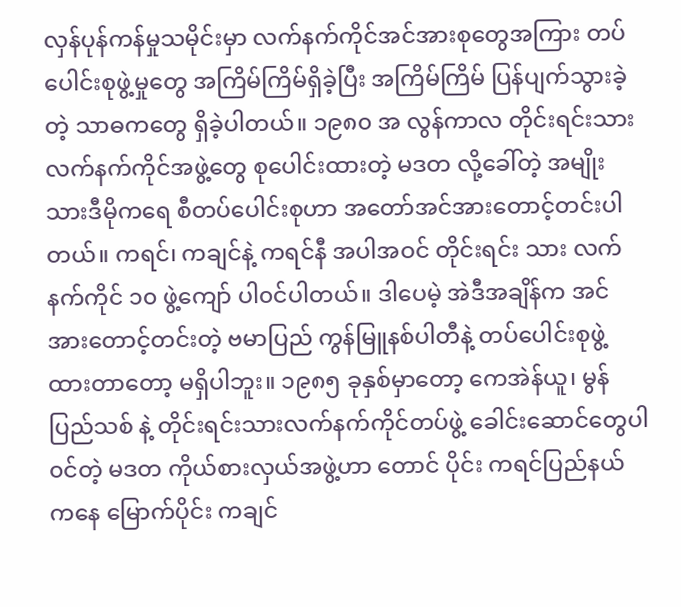လှန်ပုန်ကန်မှုသမိုင်းမှာ လက်နက်ကိုင်အင်အားစုတွေအကြား တပ် ပေါင်းစုဖွဲ့မှုတွေ အကြိမ်ကြိမ်ရှိခဲ့ပြီး အကြိမ်ကြိမ် ပြန်ပျက်သွားခဲ့တဲ့ သာဓကတွေ ရှိခဲ့ပါတယ်။ ၁၉၈၀ အ လွန်ကာလ တိုင်းရင်းသား လက်နက်ကိုင်အဖွဲ့တွေ စုပေါင်းထားတဲ့ မဒတ လို့ခေါ်တဲ့ အမျိုးသားဒီမိုကရေ စီတပ်ပေါင်းစုဟာ အတော်အင်အားတောင့်တင်းပါတယ်။ ကရင်၊ ကချင်နဲ့ ကရင်နီ အပါအဝင် တိုင်းရင်း သား လက်နက်ကိုင် ၁၀ ဖွဲ့ကျော် ပါ၀င်ပါတယ်။ ဒါပေမဲ့ အဲဒီအချိန်က အင်အားတောင့်တင်းတဲ့ ဗမာပြည် ကွန်မြူနစ်ပါတီနဲ့ တပ်ပေါင်းစုဖွဲ့ထားတာတော့ မရှိပါဘူး။ ၁၉၈၅ ခုနှစ်မှာတော့ ကေအဲန်ယူ၊ မွန်ပြည်သစ် နဲ့ တိုင်းရင်းသားလက်နက်ကိုင်တပ်ဖွဲ့ ခေါင်းဆောင်တွေပါ၀င်တဲ့ မဒတ ကိုယ်စားလှယ်အဖွဲ့ဟာ တောင် ပိုင်း ကရင်ပြည်နယ်ကနေ မြောက်ပိုင်း ကချင်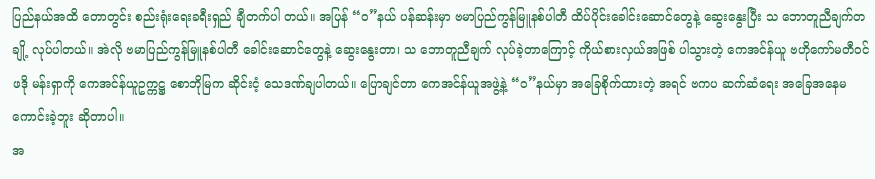ပြည်နယ်အထိ တောတွင်း စည်းရုံးရေးခရီးရှည် ချီတက်ပါ တယ်။ အပြန် “၀”နယ် ပန်ဆန်းမှာ ဗမာပြည်ကွန်မြူနစ်ပါတီ ထိပ်ပိုင်းခေါင်းဆောင်တွေနဲ့ ဆွေးနွေးပြီး သ ဘောတူညီချက်တချို့ လုပ်ပါတယ်။ အဲလို ဗမာပြည်ကွန်မြူနစ်ပါတီ ခေါင်းဆောင်တွေနဲ့ ဆွေးနွေးတာ၊ သ ဘောတူညီချက် လုပ်ခဲ့တာကြောင့် ကိုယ်စားလှယ်အဖြစ် ပါသွားတဲ့ ကေအင်န်ယူ ဗဟိုကော်မတီဝင် ဖဒို မန်းရှာကို ကေအင်န်ယူဥက္ကဋ္ဌ စောဘိုမြက ဆိုင်းငံ့ သေဒဏ်ချပါတယ်။ ပြောချင်တာ ကေအင်န်ယူအဖွဲ့နဲ့ “၀”နယ်မှာ အခြေစိုက်ထားတဲ့ အရင် ဗကပ ဆက်ဆံရေး အခြေအနေမကောင်းခဲ့ဘူး ဆိုတာပါ။
အ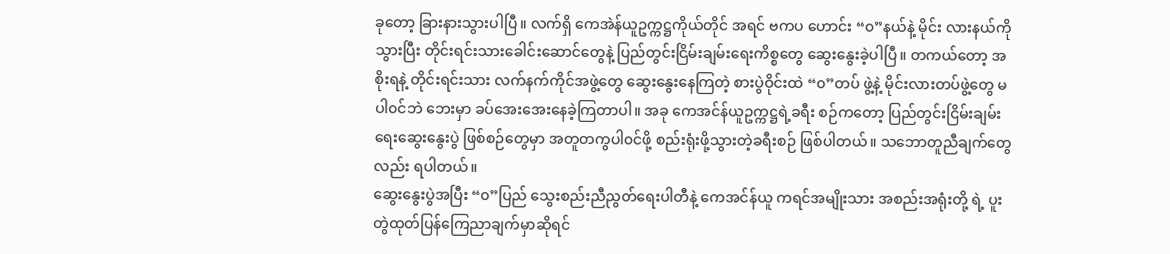ခုတော့ ခြားနားသွားပါပြီ။ လက်ရှိ ကေအဲန်ယူဥက္ကဋ္ဌကိုယ်တိုင် အရင် ဗကပ ဟောင်း “၀”နယ်နဲ့ မိုင်း လားနယ်ကို သွားပြီး တိုင်းရင်းသားခေါင်းဆောင်တွေနဲ့ ပြည်တွင်းငြိမ်းချမ်းရေးကိစ္စတွေ ဆွေးနွေးခဲ့ပါပြီ။ တကယ်တော့ အစိုးရနဲ့ တိုင်းရင်းသား လက်နက်ကိုင်အဖွဲ့တွေ ဆွေးနွေးနေကြတဲ့ စားပွဲဝိုင်းထဲ “၀”တပ် ဖွဲ့နဲ့ မိုင်းလားတပ်ဖွဲ့တွေ မပါ၀င်ဘဲ ဘေးမှာ ခပ်အေးအေးနေခဲ့ကြတာပါ။ အခု ကေအင်န်ယူဥက္ကဋ္ဌရဲ့ခရီး စဉ်ကတော့ ပြည်တွင်းငြိမ်းချမ်းရေးဆွေးနွေးပွဲ ဖြစ်စဉ်တွေမှာ အတူတကွပါ၀င်ဖို့ စည်းရုံးဖို့သွားတဲ့ခရီးစဉ် ဖြစ်ပါတယ်။ သဘောတူညီချက်တွေလည်း ရပါတယ်။
ဆွေးနွေးပွဲအပြီး “၀”ပြည် သွေးစည်းညီညွတ်ရေးပါတီနဲ့ ကေအင်န်ယူ ကရင်အမျိုးသား အစည်းအရုံးတို့ ရဲ့ ပူးတွဲထုတ်ပြန်ကြေညာချက်မှာဆိုရင်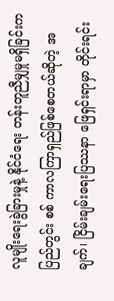လူမျိုးရေးခွဲခြားမှုနဲ့ နိုင်ငံရေး တန်းတူညီမျှမှုမရှိခြင်းက ပြည်တွင်း စစ် ကာလကြာရှည်ဖြစ်စေတယ်ဆိုတဲ့ အချက်၊ ငြိမ်းချမ်းရေးပြဿနာ ဖြေရှင်းရာမှာ တိုင်းရင်း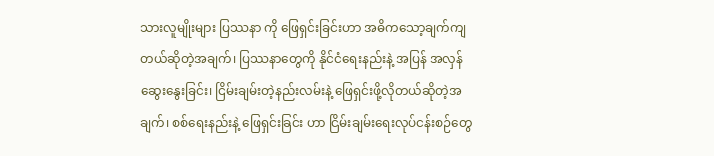သားလူမျိုးများ ပြဿနာ ကို ဖြေရှင်းခြင်းဟာ အဓိကသော့ချက်ကျတယ်ဆိုတဲ့အချက်၊ ပြဿနာတွေကို နိုင်ငံရေးနည်းနဲ့ အပြန် အလှန်ဆွေးနွေးခြင်း၊ ငြိမ်းချမ်းတဲ့နည်းလမ်းနဲ့ ဖြေရှင်းဖို့လိုတယ်ဆိုတဲ့အချက်၊ စစ်ရေးနည်းနဲ့ ဖြေရှင်းခြင်း ဟာ ငြိမ်းချမ်းရေးလုပ်ငန်းစဉ်တွေ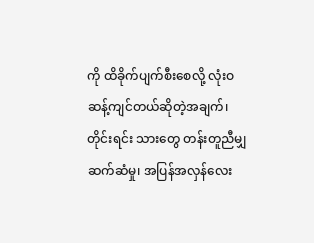ကို ထိခိုက်ပျက်စီးစေလို့ လုံးဝ ဆန့်ကျင်တယ်ဆိုတဲ့အချက်၊ တိုင်းရင်း သားတွေ တန်းတူညီမျှဆက်ဆံမှု၊ အပြန်အလှန်လေး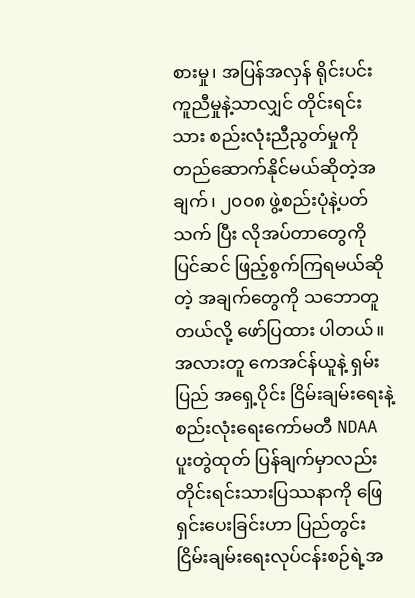စားမှု၊ အပြန်အလှန် ရိုင်းပင်းကူညီမှုနဲ့သာလျှင် တိုင်းရင်းသား စည်းလုံးညီညွတ်မှုကို တည်ဆောက်နိုင်မယ်ဆိုတဲ့အချက်၊ ၂၀၀၈ ဖွဲ့စည်းပုံနဲ့ပတ်သက် ပြီး လိုအပ်တာတွေကို ပြင်ဆင် ဖြည့်စွက်ကြရမယ်ဆိုတဲ့ အချက်တွေကို သဘောတူတယ်လို့ ဖော်ပြထား ပါတယ်။
အလားတူ ကေအင်န်ယူနဲ့ ရှမ်းပြည် အရှေ့ပိုင်း ငြိမ်းချမ်းရေးနဲ့ စည်းလုံးရေးကော်မတီ NDAA ပူးတွဲထုတ် ပြန်ချက်မှာလည်း တိုင်းရင်းသားပြဿနာကို ဖြေရှင်းပေးခြင်းဟာ ပြည်တွင်းငြိမ်းချမ်းရေးလုပ်ငန်းစဉ်ရဲ့အ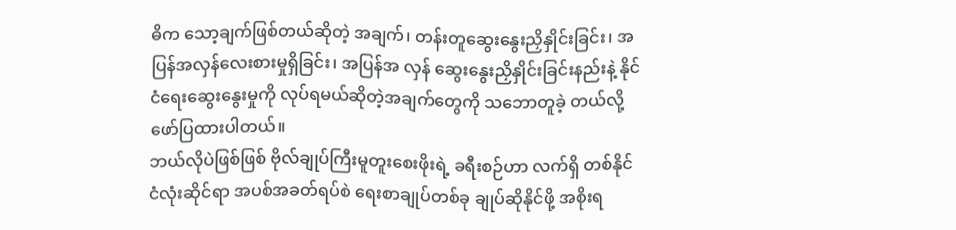ဓိက သော့ချက်ဖြစ်တယ်ဆိုတဲ့ အချက်၊ တန်းတူဆွေးနွေးညှိနှိုင်းခြင်း၊ အပြန်အလှန်လေးစားမှုရှိခြင်း၊ အပြန်အ လှန် ဆွေးနွေးညှိနှိုင်းခြင်းနည်းနဲ့ နိုင်ငံရေးဆွေးနွေးမှုကို လုပ်ရမယ်ဆိုတဲ့အချက်တွေကို သဘောတူခဲ့ တယ်လို့ ဖော်ပြထားပါတယ်။
ဘယ်လိုပဲဖြစ်ဖြစ် ဗိုလ်ချုပ်ကြီးမူတူးစေးဖိုးရဲ့ ခရီးစဉ်ဟာ လက်ရှိ တစ်နိုင်ငံလုံးဆိုင်ရာ အပစ်အခတ်ရပ်စဲ ရေးစာချုပ်တစ်ခု ချုပ်ဆိုနိုင်ဖို့ အစိုးရ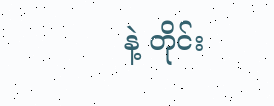နဲ့ တိုင်း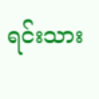ရင်းသား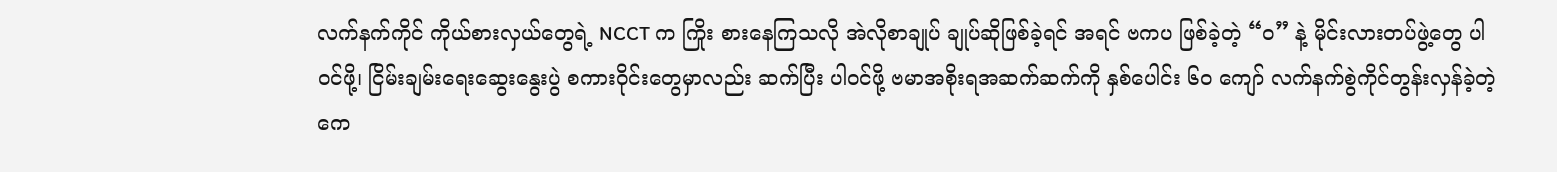လက်နက်ကိုင် ကိုယ်စားလှယ်တွေရဲ့ NCCT က ကြိုး စားနေကြသလို အဲလိုစာချုပ် ချုပ်ဆိုဖြစ်ခဲ့ရင် အရင် ဗကပ ဖြစ်ခဲ့တဲ့ “၀” နဲ့ မိုင်းလားတပ်ဖွဲ့တွေ ပါ၀င်ဖို့၊ ငြိမ်းချမ်းရေးဆွေးနွေးပွဲ စကားဝိုင်းတွေမှာလည်း ဆက်ပြီး ပါ၀င်ဖို့ ဗမာအစိုးရအဆက်ဆက်ကို နှစ်ပေါင်း ၆၀ ကျော် လက်နက်စွဲကိုင်တွန်းလှန်ခဲ့တဲ့ ကေ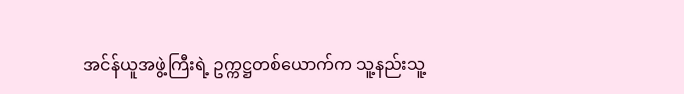အင်န်ယူအဖွဲ့ကြီးရဲ့ ဥက္ကဋ္ဌတစ်ယောက်က သူ့နည်းသူ့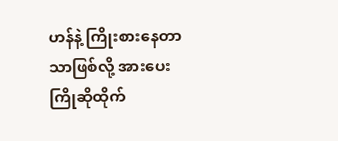ဟန်နဲ့ ကြိုးစားနေတာသာဖြစ်လို့ အားပေးကြိုဆိုထိုက်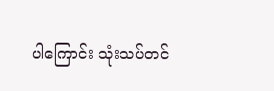ပါကြောင်း သုံးသပ်တင်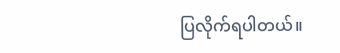ပြလိုက်ရပါတယ်။